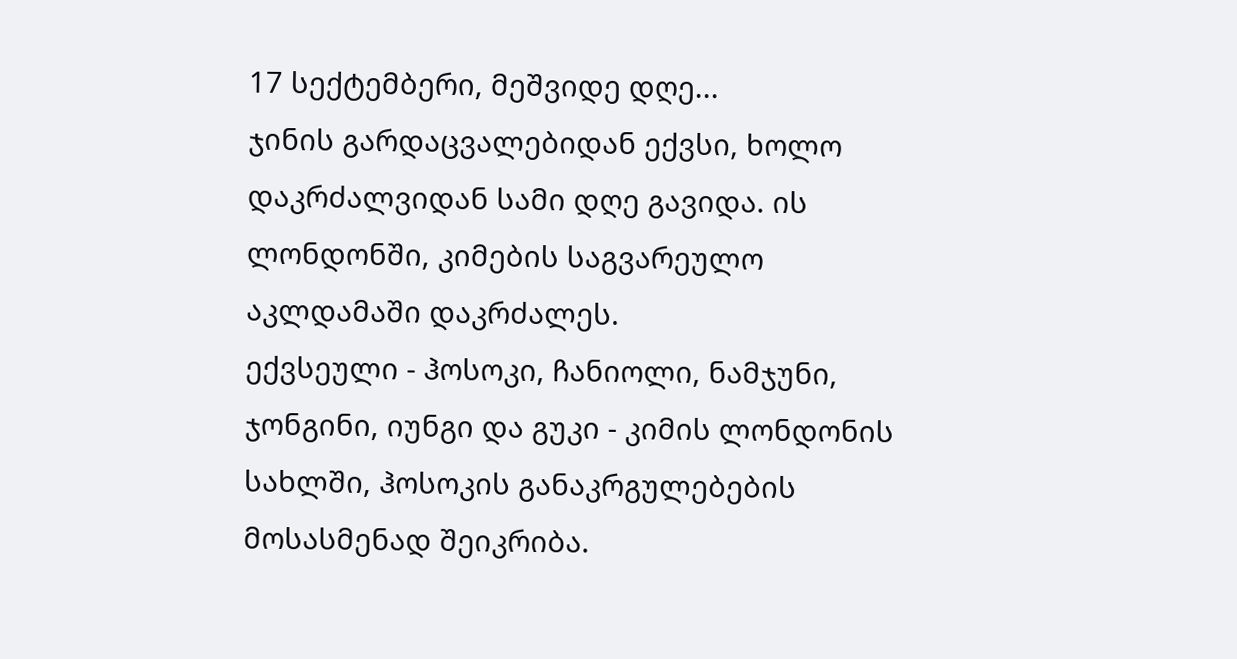17 სექტემბერი, მეშვიდე დღე...
ჯინის გარდაცვალებიდან ექვსი, ხოლო დაკრძალვიდან სამი დღე გავიდა. ის ლონდონში, კიმების საგვარეულო აკლდამაში დაკრძალეს.
ექვსეული - ჰოსოკი, ჩანიოლი, ნამჯუნი, ჯონგინი, იუნგი და გუკი - კიმის ლონდონის სახლში, ჰოსოკის განაკრგულებების მოსასმენად შეიკრიბა.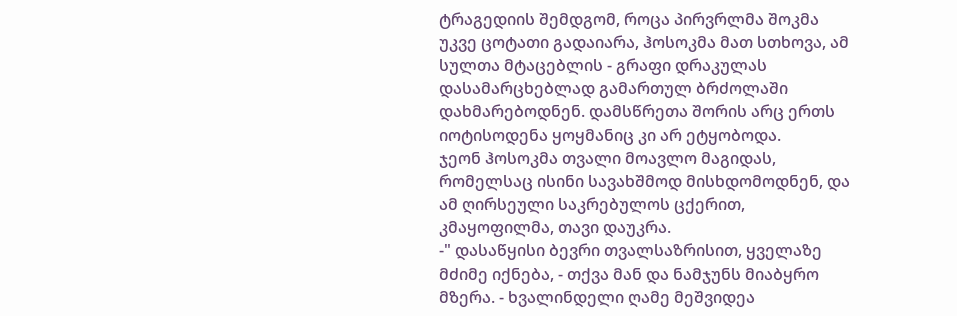ტრაგედიის შემდგომ, როცა პირვრლმა შოკმა უკვე ცოტათი გადაიარა, ჰოსოკმა მათ სთხოვა, ამ სულთა მტაცებლის - გრაფი დრაკულას დასამარცხებლად გამართულ ბრძოლაში დახმარებოდნენ. დამსწრეთა შორის არც ერთს იოტისოდენა ყოყმანიც კი არ ეტყობოდა.
ჯეონ ჰოსოკმა თვალი მოავლო მაგიდას, რომელსაც ისინი სავახშმოდ მისხდომოდნენ, და ამ ღირსეული საკრებულოს ცქერით, კმაყოფილმა, თავი დაუკრა.
-" დასაწყისი ბევრი თვალსაზრისით, ყველაზე მძიმე იქნება, - თქვა მან და ნამჯუნს მიაბყრო მზერა. - ხვალინდელი ღამე მეშვიდეა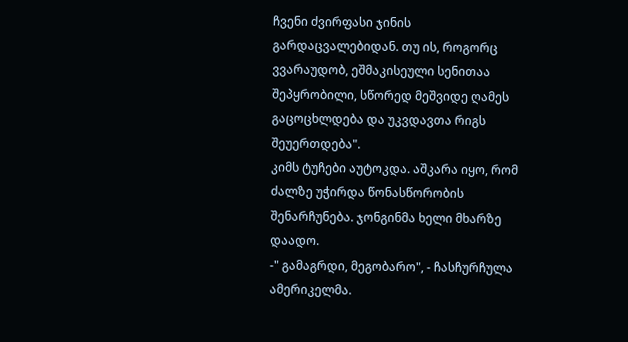ჩვენი ძვირფასი ჯინის გარდაცვალებიდან. თუ ის, როგორც ვვარაუდობ, ეშმაკისეული სენითაა შეპყრობილი, სწორედ მეშვიდე ღამეს გაცოცხლდება და უკვდავთა რიგს შეუერთდება".
კიმს ტუჩები აუტოკდა. აშკარა იყო, რომ ძალზე უჭირდა წონასწორობის შენარჩუნება. ჯონგინმა ხელი მხარზე დაადო.
-" გამაგრდი, მეგობარო", - ჩასჩურჩულა ამერიკელმა.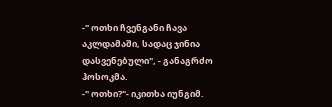-" ოთხი ჩვენგანი ჩავა აკლდამაში, სადაც ჯინია დასვენებული", - განაგრძო ჰოსოკმა.
-" ოთხი?"- იკითხა იუნგიმ.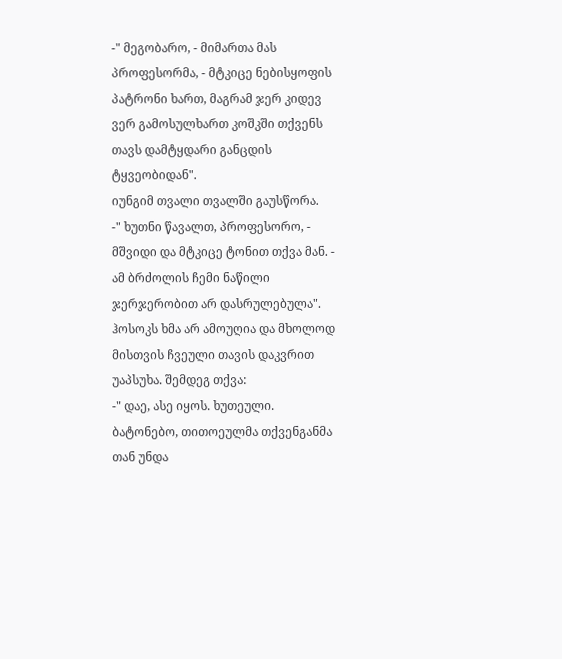-" მეგობარო, - მიმართა მას პროფესორმა, - მტკიცე ნებისყოფის პატრონი ხართ, მაგრამ ჯერ კიდევ ვერ გამოსულხართ კოშკში თქვენს თავს დამტყდარი განცდის ტყვეობიდან".
იუნგიმ თვალი თვალში გაუსწორა.
-" ხუთნი წავალთ, პროფესორო, - მშვიდი და მტკიცე ტონით თქვა მან. - ამ ბრძოლის ჩემი ნაწილი ჯერჯერობით არ დასრულებულა".
ჰოსოკს ხმა არ ამოუღია და მხოლოდ მისთვის ჩვეული თავის დაკვრით უაპსუხა. შემდეგ თქვა:
-" დაე, ასე იყოს. ხუთეული. ბატონებო, თითოეულმა თქვენგანმა თან უნდა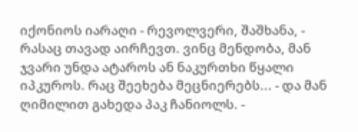იქონიოს იარაღი - რევოლვერი, შაშხანა, - რასაც თავად აირჩევთ. ვინც მენდობა, მან ჯვარი უნდა ატაროს ან ნაკურთხი წყალი იპკუროს. რაც შეეხება მეცნიერებს... - და მან ღიმილით გახედა პაკ ჩანიოლს. -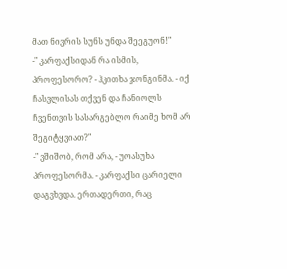მათ ნივრის სუნს უნდა შეეგუონ!"
-" კარფაქსიდან რა ისმის, პროფესორო? - ჰკითხა ჯონგინმა. - იქ ჩასვლისას თქვენ და ჩანიოლს ჩვენთვის სასარგებლო რაიმე ხომ არ შეგიტყვიათ?"
-" ვშიშობ, რომ არა, - უოასუხა პროფესორმა. - კარფაქსი ცარიელი დაგვხვდა. ერთადერთი, რაც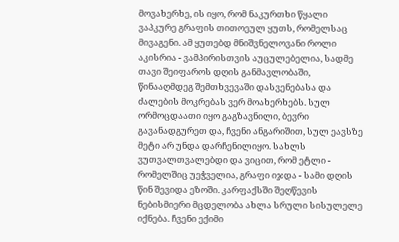მოვახერხე, ის იყო, რომ ნაკურთხი წყალი ვაპკურე გრაფის თითოეულ ყუთს, რომელსაც მივაგენი. ამ ყუთებდ მნიშვნელოვანი როლი აკისრია - ვამპირისთვის აუცულებელია, სადმე თავი შეიფაროს დღის განმავლობაში, წინააღმდეგ შემთხვევაში დასვენებასა და ძალების მოკრებას ვერ მოახერხებს. სულ ორმოცდაათი იყო გაგზავნილი, ბევრი გავანადგურეთ და, ჩვენი ანგარიშით, სულ ეავსზე მეტი არ უნდა დარჩენილიყო. სახლს ვუთვალთვალებდი და ვიცით, რომ ეტლი - რომელშიც უეჭველია, გრაფი იჯდა - სამი დღის წინ შევიდა ეზოში. კარფაქსში შეღწევის ნებისმიერი მცდელობა ახლა სრული სისულელე იქნება. ჩვენი ექიმი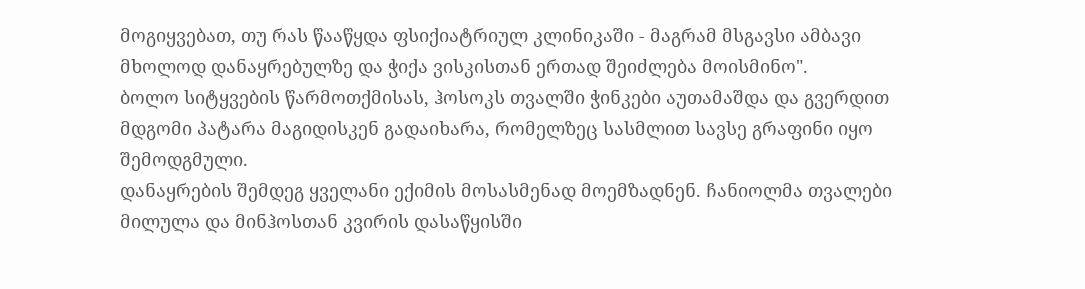მოგიყვებათ, თუ რას წააწყდა ფსიქიატრიულ კლინიკაში - მაგრამ მსგავსი ამბავი მხოლოდ დანაყრებულზე და ჭიქა ვისკისთან ერთად შეიძლება მოისმინო".
ბოლო სიტყვების წარმოთქმისას, ჰოსოკს თვალში ჭინკები აუთამაშდა და გვერდით მდგომი პატარა მაგიდისკენ გადაიხარა, რომელზეც სასმლით სავსე გრაფინი იყო შემოდგმული.
დანაყრების შემდეგ ყველანი ექიმის მოსასმენად მოემზადნენ. ჩანიოლმა თვალები მილულა და მინჰოსთან კვირის დასაწყისში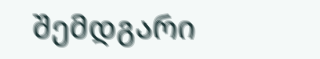შემდგარი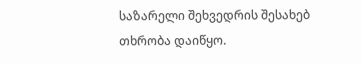საზარელი შეხვედრის შესახებ თხრობა დაიწყო.